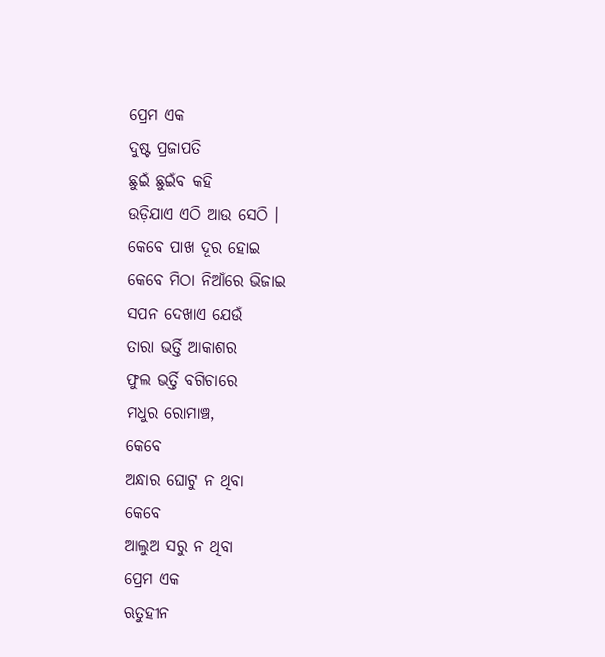ପ୍ରେମ ଏକ
ଦୁଷ୍ଟ ପ୍ରଜାପତି
ଛୁଇଁ ଛୁଇଁବ କହି
ଉଡ଼ିଯାଏ ଏଠି ଆଉ ସେଠି ।
କେବେ ପାଖ ଦୂର ହୋଇ
କେବେ ମିଠା ନିଆଁରେ ଭିଜାଇ
ସପନ ଦେଖାଏ ଯେଉଁ
ତାରା ଭର୍ତ୍ତି ଆକାଶର
ଫୁଲ ଭର୍ତ୍ତି ବଗିଚାରେ
ମଧୁର ରୋମାଞ୍ଚ,
କେବେ
ଅନ୍ଧାର ଘୋଟୁ ନ ଥିବା
କେବେ
ଆଲୁଅ ସରୁ ନ ଥିବା
ପ୍ରେମ ଏକ
ଋତୁହୀନ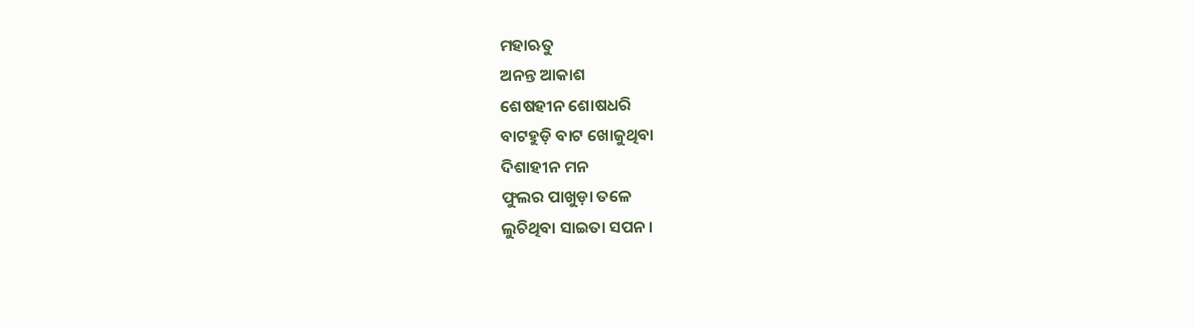ମହାଋତୁ
ଅନନ୍ତ ଆକାଶ
ଶେଷହୀନ ଶୋଷଧରି
ବାଟହୁଡ଼ି ବାଟ ଖୋଜୁଥିବା
ଦିଶାହୀନ ମନ
ଫୁଲର ପାଖୁଡ଼ା ତଳେ
ଲୁଚିଥିବା ସାଇତା ସପନ ।